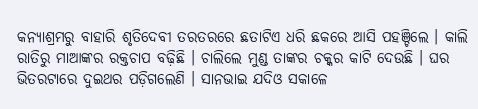କନ୍ୟାଶ୍ରମରୁ ବାହାରି ଶୃତିଦେବୀ ତରତରରେ ଛତାଟିଏ ଧରି ଛକରେ ଆସି ପହଞ୍ଚିଲେ । କାଲି ରାତିରୁ ମାଆଙ୍କର ରକ୍ତଚାପ ବଢ଼ିଛି । ଚାଲିଲେ ମୁଣ୍ଡ ତାଙ୍କର ଚକ୍କର କାଟି ଦେଉଛି । ଘର ଭିତରଟାରେ ଦୁଇଥର ପଡ଼ିଗଲେଣି । ସାନଭାଇ ଯଦିଓ ସକାଳେ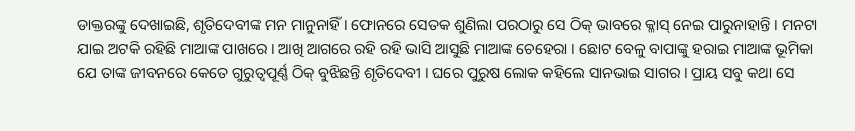ଡାକ୍ତରଙ୍କୁ ଦେଖାଇଛି, ଶୃତିଦେବୀଙ୍କ ମନ ମାନୁନାହିଁ । ଫୋନରେ ସେତକ ଶୁଣିଲା ପରଠାରୁ ସେ ଠିକ୍ ଭାବରେ କ୍ଳାସ୍ ନେଇ ପାରୁନାହାନ୍ତି । ମନଟା ଯାଇ ଅଟକି ରହିଛି ମାଆଙ୍କ ପାଖରେ । ଆଖି ଆଗରେ ରହି ରହି ଭାସି ଆସୁଛି ମାଆଙ୍କ ଚେହେରା । ଛୋଟ ବେଳୁ ବାପାଙ୍କୁ ହରାଇ ମାଆଙ୍କ ଭୂମିକା ଯେ ତାଙ୍କ ଜୀବନରେ କେତେ ଗୁରୁତ୍ୱପୂର୍ଣ୍ଣ ଠିକ୍ ବୁଝିଛନ୍ତି ଶୃତିଦେବୀ । ଘରେ ପୁରୁଷ ଲୋକ କହିଲେ ସାନଭାଇ ସାଗର । ପ୍ରାୟ ସବୁ କଥା ସେ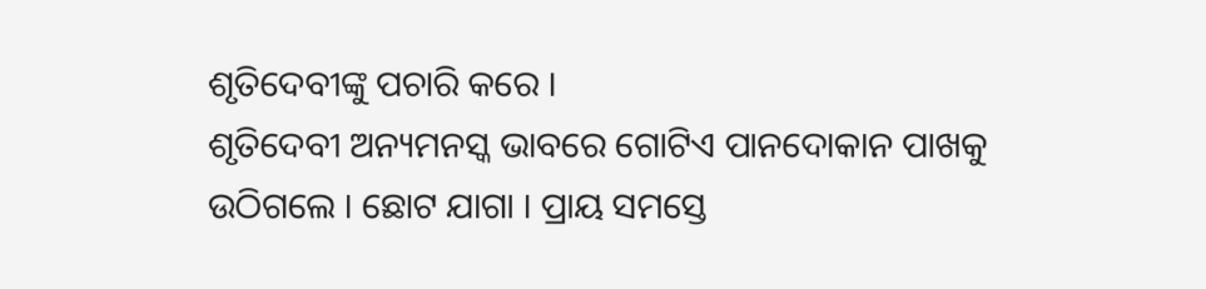ଶୃତିଦେବୀଙ୍କୁ ପଚାରି କରେ ।
ଶୃତିଦେବୀ ଅନ୍ୟମନସ୍କ ଭାବରେ ଗୋଟିଏ ପାନଦୋକାନ ପାଖକୁ ଉଠିଗଲେ । ଛୋଟ ଯାଗା । ପ୍ରାୟ ସମସ୍ତେ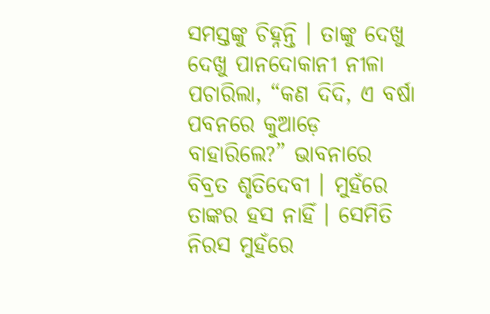ସମସ୍ତଙ୍କୁ ଚିହ୍ନନ୍ତି । ତାଙ୍କୁ ଦେଖୁ ଦେଖୁ ପାନଦୋକାନୀ ନୀଳା ପଚାରିଲା, “କଣ ଦିଦି, ଏ ବର୍ଷା ପବନରେ କୁଆଡ଼େ ବାହାରିଲେ?” ଭାବନାରେ ବିବ୍ରତ ଶୃତିଦେବୀ । ମୁହଁରେ ତାଙ୍କର ହସ ନାହିଁ । ସେମିତି ନିରସ ମୁହଁରେ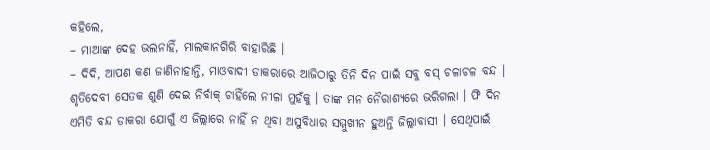କହିଲେ,
– ମାଆଙ୍କ ଦେହ ଭଲନାହିଁ, ମାଲକାନଗିରି ବାହାରିଛି ।
– ଦିଦି, ଆପଣ କଣ ଜାଣିନାହାନ୍ତି, ମାଓବାଦୀ ଡାକରାରେ ଆଜିଠାରୁ ତିନି ଦିନ ପାଇଁ ସବୁ ବସ୍ ଚଳାଚଳ ବନ୍ଦ ।
ଶୃତିଦେବୀ ସେତକ ଶୁଣି ଦେଇ ନିର୍ବାକ୍ ଚାହିଁଲେ ନୀଳା ମୁହଁକୁ । ତାଙ୍କ ମନ ନୈରାଶ୍ୟରେ ଭରିଗଲା । ଫି ଦିନ ଏମିତି ବନ୍ଦ ଡାକରା ଯୋଗୁଁ ଏ ଜିଲ୍ଲାରେ ନାହିଁ ନ ଥିବା ଅସୁବିଧାର ସମ୍ମୁଖୀନ ହୁଅନ୍ତି ଜିଲ୍ଲାବାସୀ । ସେଥିପାଇଁ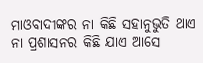ମାଓବାଦୀଙ୍କର ନା କିଛି ସହାନୁଭୁତି ଥାଏ ନା ପ୍ରଶାସନର କିଛି ଯାଏ ଆସେ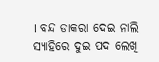। ବନ୍ଦ ଡାକରା ଦେଇ ନାଲି ସ୍ୟାହିରେ ଦୁଇ ପଦ ଲେଖି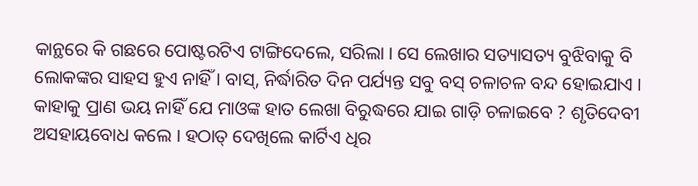କାନ୍ଥରେ କି ଗଛରେ ପୋଷ୍ଟରଟିଏ ଟାଙ୍ଗିଦେଲେ, ସରିଲା । ସେ ଲେଖାର ସତ୍ୟାସତ୍ୟ ବୁଝିବାକୁ ବି ଲୋକଙ୍କର ସାହସ ହୁଏ ନାହିଁ । ବାସ୍, ନିର୍ଦ୍ଧାରିତ ଦିନ ପର୍ଯ୍ୟନ୍ତ ସବୁ ବସ୍ ଚଳାଚଳ ବନ୍ଦ ହୋଇଯାଏ । କାହାକୁ ପ୍ରାଣ ଭୟ ନାହିଁ ଯେ ମାଓଙ୍କ ହାତ ଲେଖା ବିରୁଦ୍ଧରେ ଯାଇ ଗାଡ଼ି ଚଳାଇବେ ? ଶୃତିଦେବୀ ଅସହାୟବୋଧ କଲେ । ହଠାତ୍ ଦେଖିଲେ କାର୍ଟିଏ ଧିର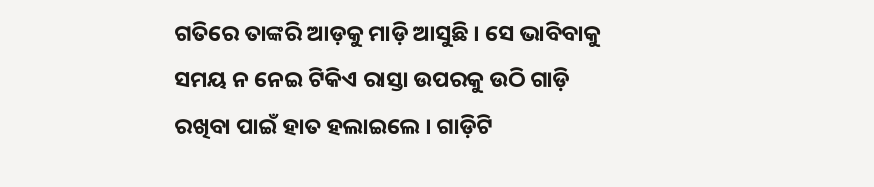ଗତିରେ ତାଙ୍କରି ଆଡ଼କୁ ମାଡ଼ି ଆସୁଛି । ସେ ଭାବିବାକୁ ସମୟ ନ ନେଇ ଟିକିଏ ରାସ୍ତା ଉପରକୁ ଉଠି ଗାଡ଼ି ରଖିବା ପାଇଁ ହାତ ହଲାଇଲେ । ଗାଡ଼ିଟି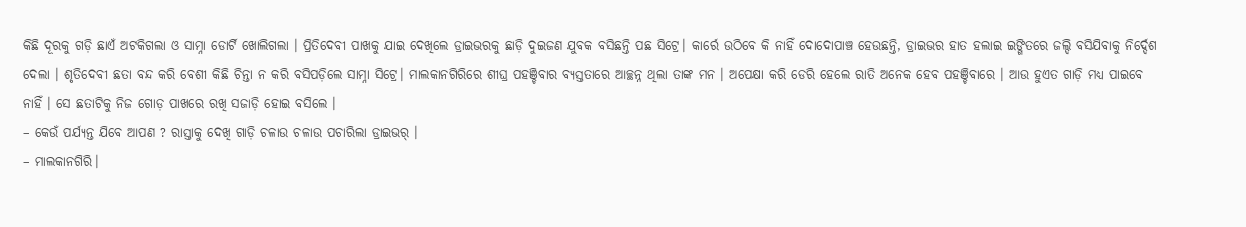କିଛି ଦୂରକୁ ଗଡ଼ି ଛାଏଁ ଅଟକିଗଲା ଓ ସାମ୍ନା ଡୋର୍ଟି ଖୋଲିଗଲା । ପ୍ରିତିଦେବୀ ପାଖକୁ ଯାଇ ଦେଖିଲେ ଡ୍ରାଇଭରକୁ ଛାଡ଼ି ଦୁଇଜଣ ଯୁବକ ବସିଛନ୍ତି ପଛ ସିଟ୍ରେ। କାର୍ରେ ଉଠିବେ କି ନାହିଁ ଦୋଦୋପାଞ୍ଚ ହେଉଛନ୍ତି, ଡ୍ରାଇଭର ହାତ ହଲାଇ ଇଙ୍ଗିତରେ ଜଲ୍ଦି ବସିଯିବାକୁ ନିର୍ଦ୍ଦେଶ ଦେଲା । ଶୃତିଦେବୀ ଛତା ବନ୍ଦ କରି ବେଶୀ କିଛି ଚିନ୍ତା ନ କରି ବସିପଡ଼ିଲେ ସାମ୍ନା ସିଟ୍ରେ। ମାଲକାନଗିରିରେ ଶୀଘ୍ର ପହଞ୍ଚିବାର ବ୍ୟସ୍ତତାରେ ଆଚ୍ଛନ୍ନ ଥିଲା ତାଙ୍କ ମନ । ଅପେକ୍ଷା କରି ଡେରି ହେଲେ ରାତି ଅନେକ ହେବ ପହଞ୍ଚିବାରେ । ଆଉ ହୁଏତ ଗାଡ଼ି ମଧ୍ୟ ପାଇବେ ନାହିଁ । ସେ ଛତାଟିକୁ ନିଜ ଗୋଡ଼ ପାଖରେ ରଖି ସଜାଡ଼ି ହୋଇ ବସିଲେ ।
– କେଉଁ ପର୍ଯ୍ୟନ୍ତ ଯିବେ ଆପଣ ? ରାସ୍ତାକୁ ଦେଖି ଗାଡ଼ି ଚଳାଉ ଚଳାଉ ପଚାରିଲା ଡ୍ରାଇଭର୍ ।
– ମାଲକାନଗିରି।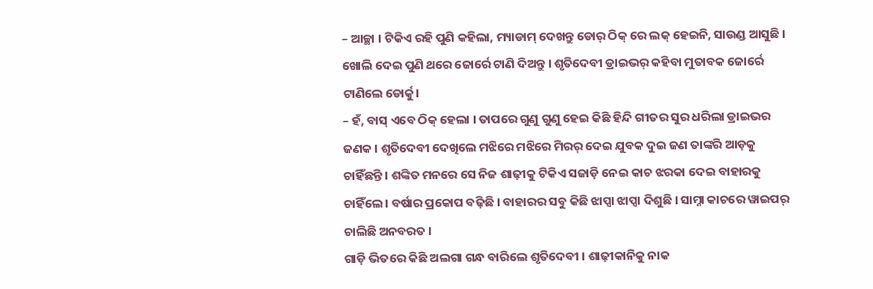– ଆଚ୍ଛା । ଟିକିଏ ରହି ପୁଣି କହିଲା, ମ୍ୟାଡାମ୍ ଦେଖନ୍ତୁ ଡୋର୍ ଠିକ୍ ରେ ଲକ୍ ହେଇନି, ସାଉଣ୍ଡ ଆସୁଛି । ଖୋଲି ଦେଇ ପୁଣି ଥରେ ଜୋର୍ରେ ଟାଣି ଦିଅନ୍ତୁ । ଶୃତିଦେବୀ ଡ୍ରାଇଭର୍ କହିବା ମୁତାବକ ଜୋର୍ରେ ଟାଣିଲେ ଡୋର୍କୁ।
– ହଁ, ବାସ୍ ଏବେ ଠିକ୍ ହେଲା । ତାପରେ ଗୁଣୁ ଗୁଣୁ ହେଇ କିଛି ହିନ୍ଦି ଗୀତର ସୁର ଧରିଲା ଡ୍ରାଇଭର ଜଣକ । ଶୃତିଦେବୀ ଦେଖିଲେ ମଝିରେ ମଝିରେ ମିରର୍ ଦେଇ ଯୁବକ ଦୁଇ ଜଣ ତାଙ୍କରି ଆଡ଼କୁ ଚାହିଁଛନ୍ତି । ଶଙ୍କିତ ମନରେ ସେ ନିଜ ଶାଢ଼ୀକୁ ଟିକିଏ ସଜାଡ଼ି ନେଇ କାଚ ଝରକା ଦେଇ ବାହାରକୁ ଚାହିଁଲେ । ବର୍ଷାର ପ୍ରକୋପ ବଢ଼ିଛି । ବାହାରର ସବୁ କିଛି ଝାପ୍ସା ଝାପ୍ସା ଦିଶୁଛି । ସାମ୍ନା କାଚରେ ୱାଇପର୍ ଚାଲିଛି ଅନବରତ ।
ଗାଡ଼ି ଭିତରେ କିଛି ଅଲଗା ଗନ୍ଧ ବାରିଲେ ଶୃତିଦେବୀ । ଶାଢ଼ୀକାନିକୁ ନାକ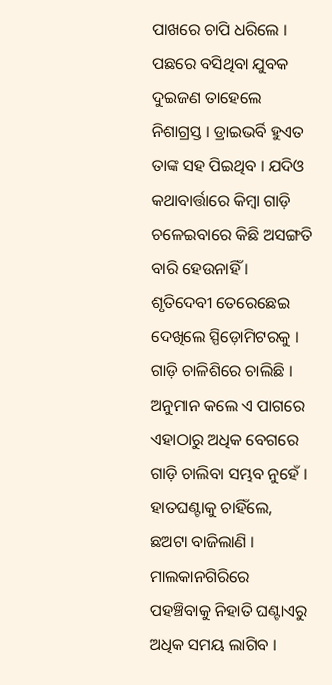ପାଖରେ ଚାପି ଧରିଲେ । ପଛରେ ବସିଥିବା ଯୁବକ ଦୁଇଜଣ ତାହେଲେ ନିଶାଗ୍ରସ୍ତ । ଡ୍ରାଇଭର୍ବି ହୁଏତ ତାଙ୍କ ସହ ପିଇଥିବ । ଯଦିଓ କଥାବାର୍ତ୍ତାରେ କିମ୍ବା ଗାଡ଼ି ଚଳେଇବାରେ କିଛି ଅସଙ୍ଗତି ବାରି ହେଉନାହିଁ । ଶୃତିଦେବୀ ତେରେଛେଇ ଦେଖିଲେ ସ୍ପିଡ଼ୋମିଟରକୁ । ଗାଡ଼ି ଚାଳିଶିରେ ଚାଲିଛି । ଅନୁମାନ କଲେ ଏ ପାଗରେ ଏହାଠାରୁ ଅଧିକ ବେଗରେ ଗାଡ଼ି ଚାଲିବା ସମ୍ଭବ ନୁହେଁ । ହାତଘଣ୍ଟାକୁ ଚାହିଁଲେ, ଛଅଟା ବାଜିଲାଣି । ମାଲକାନଗିରିରେ ପହଞ୍ଚିବାକୁ ନିହାତି ଘଣ୍ଟାଏରୁ ଅଧିକ ସମୟ ଲାଗିବ ।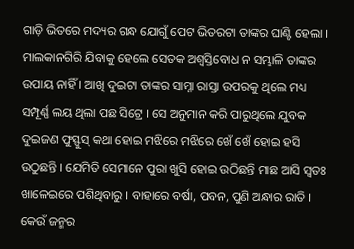ଗାଡ଼ି ଭିତରେ ମଦ୍ୟର ଗନ୍ଧ ଯୋଗୁଁ ପେଟ ଭିତରଟା ତାଙ୍କର ଘାଣ୍ଟି ହେଲା । ମାଲକାନଗିରି ଯିବାକୁ ହେଲେ ସେତକ ଅଶ୍ୱସ୍ତିବୋଧ ନ ସମ୍ଭାଳି ତାଙ୍କର ଉପାୟ ନାହିଁ । ଆଖି ଦୁଇଟା ତାଙ୍କର ସାମ୍ନା ରାସ୍ତା ଉପରକୁ ଥିଲେ ମଧ୍ୟ ସମ୍ପୂର୍ଣ୍ଣ ଲୟ ଥିଲା ପଛ ସିଟ୍ରେ । ସେ ଅନୁମାନ କରି ପାରୁଥିଲେ ଯୁବକ ଦୁଇଜଣ ଫୁସ୍ଫୁସ୍ କଥା ହୋଇ ମଝିରେ ମଝିରେ ଖେଁ ଖେଁ ହୋଇ ହସି ଉଠୁଛନ୍ତି । ଯେମିତି ସେମାନେ ପୁରା ଖୁସି ହୋଇ ଉଠିଛନ୍ତି ମାଛ ଆସି ସ୍ୱତଃ ଖାଳେଇରେ ପଶିଥିବାରୁ । ବାହାରେ ବର୍ଷା, ପବନ, ପୁଣି ଅନ୍ଧାର ରାତି । କେଉଁ ଜନ୍ମର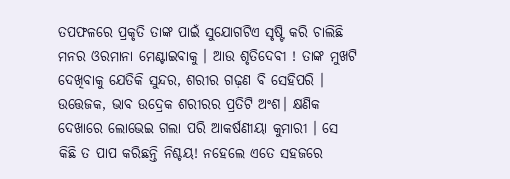ତପଫଳରେ ପ୍ରକୃତି ତାଙ୍କ ପାଇଁ ସୁଯୋଗଟିଏ ସୃଷ୍ଟି କରି ଚାଲିଛି ମନର ଓରମାନା ମେଣ୍ଟାଇବାକୁ । ଆଉ ଶୃତିଦେବୀ ! ତାଙ୍କ ମୁଖଟି ଦେଖିବାକୁ ଯେତିକି ସୁନ୍ଦର, ଶରୀର ଗଢ଼ଣ ବି ସେହିପରି । ଉତ୍ତେଜକ, ଭାବ ଉଦ୍ରେକ ଶରୀରର ପ୍ରତିଟି ଅଂଶ। କ୍ଷଣିକ ଦେଖାରେ ଲୋଭେଇ ଗଲା ପରି ଆକର୍ଷଣୀୟା କୁମାରୀ । ସେ କିଛି ତ ପାପ କରିଛନ୍ତି ନିଶ୍ଚୟ! ନହେଲେ ଏତେ ସହଜରେ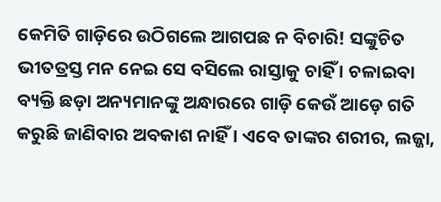କେମିତି ଗାଡ଼ିରେ ଉଠିଗଲେ ଆଗପଛ ନ ବିଚାରି! ସଙ୍କୁଚିତ ଭୀତତ୍ରସ୍ତ ମନ ନେଇ ସେ ବସିଲେ ରାସ୍ତାକୁ ଚାହିଁ । ଚଳାଇବା ବ୍ୟକ୍ତି ଛଡ଼ା ଅନ୍ୟମାନଙ୍କୁ ଅନ୍ଧାରରେ ଗାଡ଼ି କେଉଁ ଆଡ଼େ ଗତି କରୁଛି ଜାଣିବାର ଅବକାଶ ନାହିଁ । ଏବେ ତାଙ୍କର ଶରୀର, ଲଜ୍ଜା,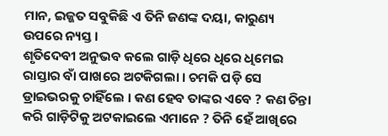ମାନ, ଇଜ୍ଜତ ସବୁକିଛି ଏ ତିନି ଜଣଙ୍କ ଦୟା, କାରୁଣ୍ୟ ଉପରେ ନ୍ୟସ୍ତ ।
ଶୃତିଦେବୀ ଅନୁଭବ କଲେ ଗାଡ଼ି ଧିରେ ଧିରେ ଧିମେଇ ରାସ୍ତାର ବାଁ ପାଖରେ ଅଟକିଗଲା । ଚମକି ପଡ଼ି ସେ ଡ୍ରାଇଭରକୁ ଚାହିଁଲେ । କଣ ହେବ ତାଙ୍କର ଏବେ ? କଣ ଚିନ୍ତା କରି ଗାଡ଼ିଟିକୁ ଅଟକାଇଲେ ଏମାନେ ? ତିନି ହେଁ ଆଖିରେ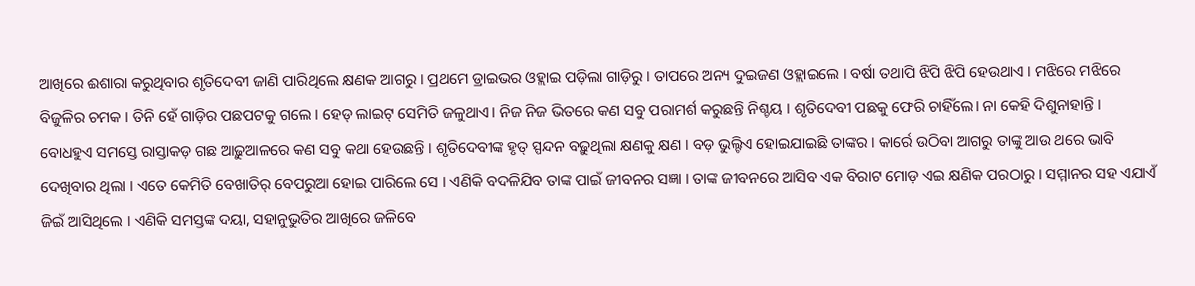ଆଖିରେ ଈଶାରା କରୁଥିବାର ଶୃତିଦେବୀ ଜାଣି ପାରିଥିଲେ କ୍ଷଣକ ଆଗରୁ । ପ୍ରଥମେ ଡ୍ରାଇଭର ଓହ୍ଲାଇ ପଡ଼ିଲା ଗାଡ଼ିରୁ । ତାପରେ ଅନ୍ୟ ଦୁଇଜଣ ଓହ୍ଲାଇଲେ । ବର୍ଷା ତଥାପି ଝିପି ଝିପି ହେଉଥାଏ । ମଝିରେ ମଝିରେ ବିଜୁଳିର ଚମକ । ତିନି ହେଁ ଗାଡ଼ିର ପଛପଟକୁ ଗଲେ । ହେଡ୍ ଲାଇଟ୍ ସେମିତି ଜଳୁଥାଏ। ନିଜ ନିଜ ଭିତରେ କଣ ସବୁ ପରାମର୍ଶ କରୁଛନ୍ତି ନିଶ୍ଚୟ । ଶୃତିଦେବୀ ପଛକୁ ଫେରି ଚାହିଁଲେ। ନା କେହି ଦିଶୁନାହାନ୍ତି । ବୋଧହୁଏ ସମସ୍ତେ ରାସ୍ତାକଡ଼ ଗଛ ଆଢ଼ୁଆଳରେ କଣ ସବୁ କଥା ହେଉଛନ୍ତି । ଶୃତିଦେବୀଙ୍କ ହୃତ୍ ସ୍ପନ୍ଦନ ବଢ଼ୁଥିଲା କ୍ଷଣକୁ କ୍ଷଣ । ବଡ଼ ଭୁଲ୍ଟିଏ ହୋଇଯାଇଛି ତାଙ୍କର । କାର୍ରେ ଉଠିବା ଆଗରୁ ତାଙ୍କୁ ଆଉ ଥରେ ଭାବି ଦେଖିବାର ଥିଲା । ଏତେ କେମିତି ବେଖାତିର୍ ବେପରୁଆ ହୋଇ ପାରିଲେ ସେ । ଏଣିକି ବଦଳିଯିବ ତାଙ୍କ ପାଇଁ ଜୀବନର ସଜ୍ଞା । ତାଙ୍କ ଜୀବନରେ ଆସିବ ଏକ ବିରାଟ ମୋଡ଼ ଏଇ କ୍ଷଣିକ ପରଠାରୁ । ସମ୍ମାନର ସହ ଏଯାଏଁ ଜିଇଁ ଆସିଥିଲେ । ଏଣିକି ସମସ୍ତଙ୍କ ଦୟା, ସହାନୁଭୁତିର ଆଖିରେ ଜଳିବେ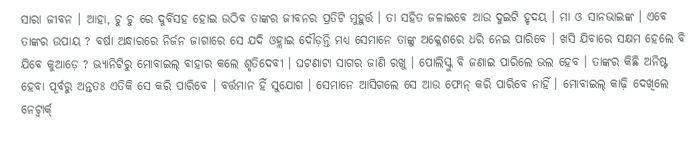ସାରା ଜୀବନ । ଆହା, ଚୁ ଚୁ ରେ ଦୁର୍ବିସହ ହୋଇ ଉଠିବ ତାଙ୍କର ଜୀବନର ପ୍ରତିଟି ମୁହୁର୍ତ୍ତ । ତା ସହିତ ଜଳାଇବେ ଆଉ ଦୁଇଟି ହୃଦୟ । ମା ଓ ସାନଭାଇଙ୍କ । ଏବେ ତାଙ୍କର ଉପାୟ ? ବର୍ଷା ଅନ୍ଧାରରେ ନିର୍ଜନ ଜାଗାରେ ସେ ଯଦି ଓହ୍ଲାଇ ଦୌଡ଼ନ୍ତି ମଧ୍ୟ ସେମାନେ ତାଙ୍କୁ ଅକ୍ଳେଶରେ ଧରି ନେଇ ପାରିବେ । ଖସି ଯିବାରେ ସକ୍ଷମ ହେଲେ ବି ଯିବେ କୁଆଡ଼େ ? ଭ୍ୟାନିଟିରୁ ମୋବାଇଲ୍ ବାହାର କଲେ ଶୃତିଦେବୀ । ଘଟଣାଟା ସାଗର ଜାଣି ରଖୁ । ପୋଲିସ୍କୁ ବି ଜଣାଇ ପାରିଲେ ଭଲ ହେବ । ତାଙ୍କର କିଛି ଅନିଷ୍ଟ ହେବା ପୂର୍ବରୁ ଅନ୍ତତଃ ଏତିକି ସେ କରି ପାରିବେ । ବର୍ତ୍ତମାନ ହିଁ ସୁଯୋଗ । ସେମାନେ ଆସିଗଲେ ସେ ଆଉ ଫୋନ୍ କରି ପାରିବେ ନାହିଁ । ମୋବାଇଲ୍ କାଢ଼ି ଦେଖିଲେ ନେଟ୍ୱାର୍କ୍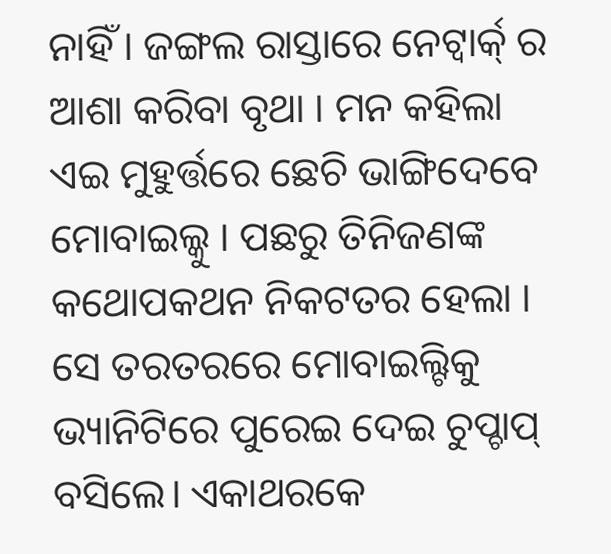ନାହିଁ । ଜଙ୍ଗଲ ରାସ୍ତାରେ ନେଟ୍ୱାର୍କ୍ ର ଆଶା କରିବା ବୃଥା । ମନ କହିଲା ଏଇ ମୁହୁର୍ତ୍ତରେ ଛେଚି ଭାଙ୍ଗିଦେବେ ମୋବାଇଲ୍କୁ । ପଛରୁ ତିନିଜଣଙ୍କ କଥୋପକଥନ ନିକଟତର ହେଲା । ସେ ତରତରରେ ମୋବାଇଲ୍ଟିକୁ ଭ୍ୟାନିଟିରେ ପୁରେଇ ଦେଇ ଚୁପ୍ଚାପ୍ ବସିଲେ। ଏକାଥରକେ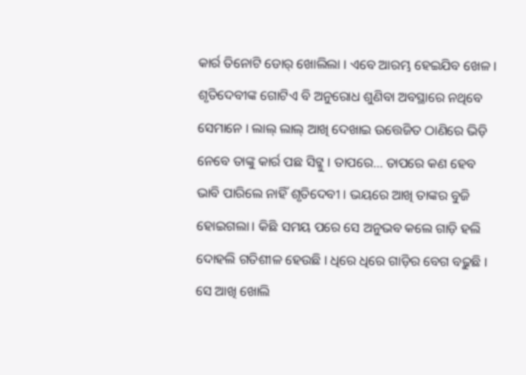କାର୍ର ତିନୋଟି ଡୋର୍ ଖୋଲିଲା । ଏବେ ଆରମ୍ଭ ହେଇଯିବ ଖେଳ । ଶୃତିଦେବୀଙ୍କ ଗୋଟିଏ ବି ଅନୁରୋଧ ଶୁଣିବା ଅବସ୍ଥାରେ ନଥିବେ ସେମାନେ । ଲାଲ୍ ଲାଲ୍ ଆଖି ଦେଖାଇ ଉତ୍ତେଜିତ ଠାଣିରେ ଭିଡ଼ି ନେବେ ତାଙ୍କୁ କାର୍ର ପଛ ସିଟ୍କୁ । ତାପରେ… ତାପରେ କଣ ହେବ ଭାବି ପାରିଲେ ନାହିଁ ଶୃତିଦେବୀ । ଭୟରେ ଆଖି ତାଙ୍କର ବୁଜି ହୋଇଗଲା । କିଛି ସମୟ ପରେ ସେ ଅନୁଭବ କଲେ ଗାଡ଼ି ହଲି ଦୋହଲି ଗତିଶୀଳ ହେଉଛି । ଧିରେ ଧିରେ ଗାଡ଼ିର ବେଗ ବଢ଼ୁଛି । ସେ ଆଖି ଖୋଲି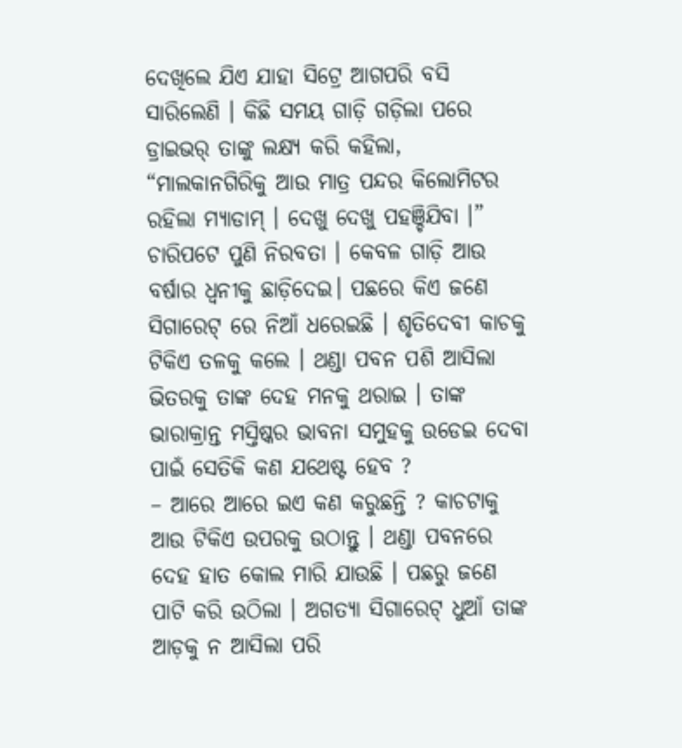ଦେଖିଲେ ଯିଏ ଯାହା ସିଟ୍ରେ ଆଗପରି ବସି ସାରିଲେଣି । କିଛି ସମୟ ଗାଡ଼ି ଗଡ଼ିଲା ପରେ ଡ୍ରାଇଭର୍ ତାଙ୍କୁ ଲକ୍ଷ୍ୟ କରି କହିଲା, “ମାଲକାନଗିରିକୁ ଆଉ ମାତ୍ର ପନ୍ଦର କିଲୋମିଟର ରହିଲା ମ୍ୟାଡାମ୍ । ଦେଖୁ ଦେଖୁ ପହଞ୍ଚିଯିବା ।” ଚାରିପଟେ ପୁଣି ନିରବତା । କେବଳ ଗାଡ଼ି ଆଉ ବର୍ଷାର ଧ୍ୱନୀକୁ ଛାଡ଼ିଦେଇ। ପଛରେ କିଏ ଜଣେ ସିଗାରେଟ୍ ରେ ନିଆଁ ଧରେଇଛି । ଶୃତିଦେବୀ କାଚକୁ ଟିକିଏ ତଳକୁ କଲେ । ଥଣ୍ଡା ପବନ ପଶି ଆସିଲା ଭିତରକୁ ତାଙ୍କ ଦେହ ମନକୁ ଥରାଇ । ତାଙ୍କ ଭାରାକ୍ରାନ୍ତ ମସ୍ତିଷ୍କର ଭାବନା ସମୁହକୁ ଉଡେଇ ଦେବା ପାଇଁ ସେତିକି କଣ ଯଥେଷ୍ଟ ହେବ ?
– ଆରେ ଆରେ ଇଏ କଣ କରୁଛନ୍ତି ? କାଚଟାକୁ ଆଉ ଟିକିଏ ଉପରକୁ ଉଠାନ୍ତୁ । ଥଣ୍ଡା ପବନରେ ଦେହ ହାତ କୋଲ ମାରି ଯାଉଛି । ପଛରୁ ଜଣେ ପାଟି କରି ଉଠିଲା । ଅଗତ୍ୟା ସିଗାରେଟ୍ ଧୁଆଁ ତାଙ୍କ ଆଡ଼କୁ ନ ଆସିଲା ପରି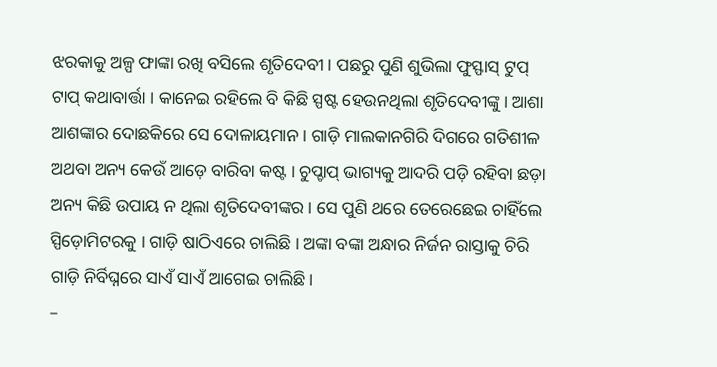ଝରକାକୁ ଅଳ୍ପ ଫାଙ୍କା ରଖି ବସିଲେ ଶୃତିଦେବୀ । ପଛରୁ ପୁଣି ଶୁଭିଲା ଫୁସ୍ଫାସ୍ ଟୁପ୍ ଟାପ୍ କଥାବାର୍ତ୍ତା । କାନେଇ ରହିଲେ ବି କିଛି ସ୍ପଷ୍ଟ ହେଉନଥିଲା ଶୃତିଦେବୀଙ୍କୁ। ଆଶା ଆଶଙ୍କାର ଦୋଛକିରେ ସେ ଦୋଳାୟମାନ । ଗାଡ଼ି ମାଲକାନଗିରି ଦିଗରେ ଗତିଶୀଳ ଅଥବା ଅନ୍ୟ କେଉଁ ଆଡ଼େ ବାରିବା କଷ୍ଟ । ଚୁପ୍ଚାପ୍ ଭାଗ୍ୟକୁ ଆଦରି ପଡ଼ି ରହିବା ଛଡ଼ା ଅନ୍ୟ କିଛି ଉପାୟ ନ ଥିଲା ଶୃତିଦେବୀଙ୍କର । ସେ ପୁଣି ଥରେ ତେରେଛେଇ ଚାହିଁଲେ ସ୍ପିଡ଼ୋମିଟରକୁ । ଗାଡ଼ି ଷାଠିଏରେ ଚାଲିଛି । ଅଙ୍କା ବଙ୍କା ଅନ୍ଧାର ନିର୍ଜନ ରାସ୍ତାକୁ ଚିରି ଗାଡ଼ି ନିର୍ବିଘ୍ନରେ ସାଏଁ ସାଏଁ ଆଗେଇ ଚାଲିଛି।
–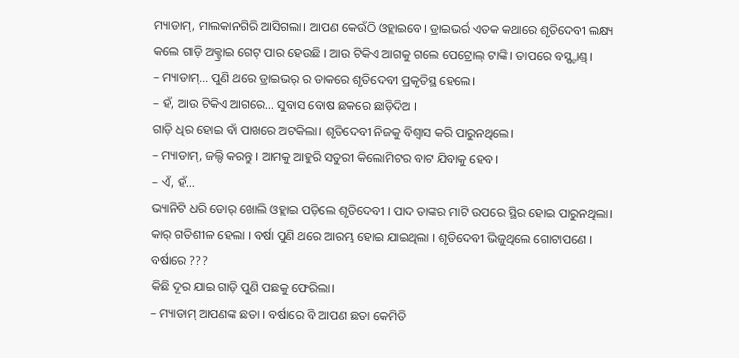ମ୍ୟାଡାମ୍, ମାଲକାନଗିରି ଆସିଗଲା। ଆପଣ କେଉଁଠି ଓହ୍ଲାଇବେ। ଡ୍ରାଇଭର୍ର ଏତକ କଥାରେ ଶୃତିଦେବୀ ଲକ୍ଷ୍ୟ କଲେ ଗାଡ଼ି ଅକ୍ଟ୍ରାଇ ଗେଟ୍ ପାର ହେଉଛି । ଆଉ ଟିକିଏ ଆଗକୁ ଗଲେ ପେଟ୍ରୋଲ୍ ଟାଙ୍କି। ତାପରେ ବସ୍ଷ୍ଟାଣ୍ଡ୍।
– ମ୍ୟାଡାମ୍… ପୁଣି ଥରେ ଡ୍ରାଇଭର୍ ର ଡାକରେ ଶୃତିଦେବୀ ପ୍ରକୃତିସ୍ଥ ହେଲେ।
– ହଁ, ଆଉ ଟିକିଏ ଆଗରେ… ସୁବାସ ବୋଷ ଛକରେ ଛାଡ଼ିଦିଅ ।
ଗାଡ଼ି ଧିର ହୋଇ ବାଁ ପାଖରେ ଅଟକିଲା। ଶୃତିଦେବୀ ନିଜକୁ ବିଶ୍ୱାସ କରି ପାରୁନଥିଲେ।
– ମ୍ୟାଡାମ୍, ଜଲ୍ଦି କରନ୍ତୁ । ଆମକୁ ଆହୁରି ସତୁରୀ କିଲୋମିଟର ବାଟ ଯିବାକୁ ହେବ।
– ଏଁ, ହଁ…
ଭ୍ୟାନିଟି ଧରି ଡୋର୍ ଖୋଲି ଓହ୍ଲାଇ ପଡ଼ିଲେ ଶୃତିଦେବୀ । ପାଦ ତାଙ୍କର ମାଟି ଉପରେ ସ୍ଥିର ହୋଇ ପାରୁନଥିଲା।
କାର୍ ଗତିଶୀଳ ହେଲା । ବର୍ଷା ପୁଣି ଥରେ ଆରମ୍ଭ ହୋଇ ଯାଇଥିଲା । ଶୃତିଦେବୀ ଭିଜୁଥିଲେ ଗୋଟାପଣେ । ବର୍ଷାରେ ???
କିଛି ଦୂର ଯାଇ ଗାଡ଼ି ପୁଣି ପଛକୁ ଫେରିଲା।
– ମ୍ୟାଡାମ୍ ଆପଣଙ୍କ ଛତା । ବର୍ଷାରେ ବି ଆପଣ ଛତା କେମିତି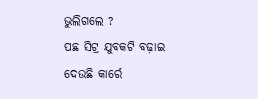ଭୁଲିଗଲେ ?
ପଛ ସିଟ୍ର ଯୁବକଟି ବଢ଼ାଇ ଦେଉଛି କାର୍ରେ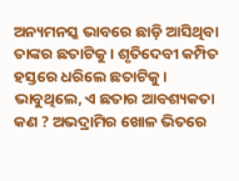ଅନ୍ୟମନସ୍କ ଭାବରେ ଛାଡ଼ି ଆସିଥିବା ତାଙ୍କର ଛତାଟିକୁ । ଶୃତିଦେବୀ କମ୍ପିତ ହସ୍ତରେ ଧରିଲେ ଛତାଟିକୁ । ଭାବୁଥିଲେ, ଏ ଛତାର ଆବଶ୍ୟକତା କଣ ? ଅଭଦ୍ରାମିର ଖୋଳ ଭିତରେ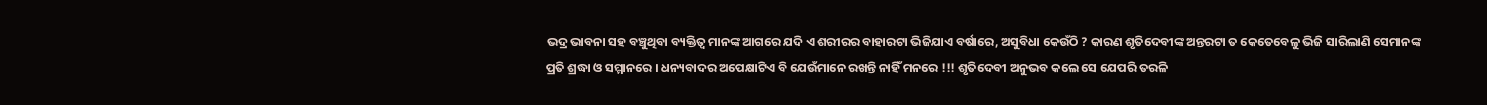ଭଦ୍ର ଭାବନା ସହ ବଞ୍ଚୁଥିବା ବ୍ୟକ୍ତିତ୍ୱ ମାନଙ୍କ ଆଗରେ ଯଦି ଏ ଶରୀରର ବାହାରଟା ଭିଜିଯାଏ ବର୍ଷାରେ, ଅସୁବିଧା କେଉଁଠି ? କାରଣ ଶୃତିଦେବୀଙ୍କ ଅନ୍ତରଟା ତ କେତେବେଳୁ ଭିଜି ସାରିଲାଣି ସେମାନଙ୍କ ପ୍ରତି ଶ୍ରଦ୍ଧା ଓ ସମ୍ମାନରେ । ଧନ୍ୟବାଦର ଅପେକ୍ଷାଟିଏ ବି ଯେଉଁମାନେ ରଖନ୍ତି ନାହିଁ ମନରେ !!! ଶୃତିଦେବୀ ଅନୁଭବ କଲେ ସେ ଯେପରି ତରଳି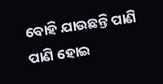ବୋହି ଯାଉଛନ୍ତି ପାଣି ପାଣି ହୋଇ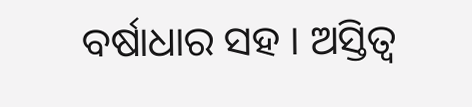ବର୍ଷାଧାର ସହ । ଅସ୍ତିତ୍ୱ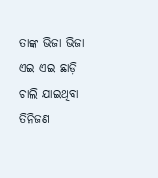ତାଙ୍କ ଭିଜା ଭିଜା ଏଇ ଏଇ ଛାଡ଼ି ଚାଲି ଯାଇଥିବା ତିନିଜଣ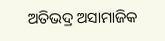ଅତିଭଦ୍ର ଅସାମାଜିକ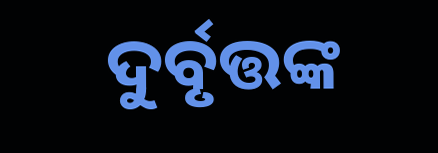ଦୁର୍ବୃତ୍ତଙ୍କ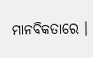ମାନବିକତାରେ ।